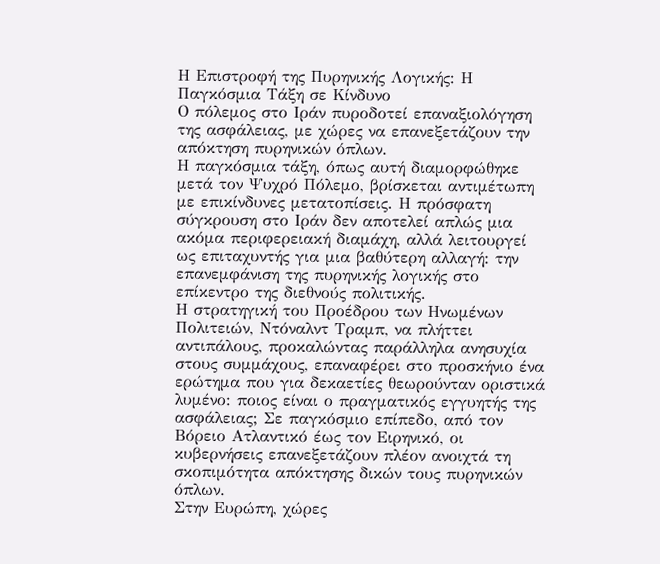Η Επιστροφή της Πυρηνικής Λογικής: Η Παγκόσμια Τάξη σε Κίνδυνο
Ο πόλεμος στο Ιράν πυροδοτεί επαναξιολόγηση της ασφάλειας, με χώρες να επανεξετάζουν την απόκτηση πυρηνικών όπλων.
Η παγκόσμια τάξη, όπως αυτή διαμορφώθηκε μετά τον Ψυχρό Πόλεμο, βρίσκεται αντιμέτωπη με επικίνδυνες μετατοπίσεις. Η πρόσφατη σύγκρουση στο Ιράν δεν αποτελεί απλώς μια ακόμα περιφερειακή διαμάχη, αλλά λειτουργεί ως επιταχυντής για μια βαθύτερη αλλαγή: την επανεμφάνιση της πυρηνικής λογικής στο επίκεντρο της διεθνούς πολιτικής.
Η στρατηγική του Προέδρου των Ηνωμένων Πολιτειών, Ντόναλντ Τραμπ, να πλήττει αντιπάλους, προκαλώντας παράλληλα ανησυχία στους συμμάχους, επαναφέρει στο προσκήνιο ένα ερώτημα που για δεκαετίες θεωρούνταν οριστικά λυμένο: ποιος είναι ο πραγματικός εγγυητής της ασφάλειας; Σε παγκόσμιο επίπεδο, από τον Βόρειο Ατλαντικό έως τον Ειρηνικό, οι κυβερνήσεις επανεξετάζουν πλέον ανοιχτά τη σκοπιμότητα απόκτησης δικών τους πυρηνικών όπλων.
Στην Ευρώπη, χώρες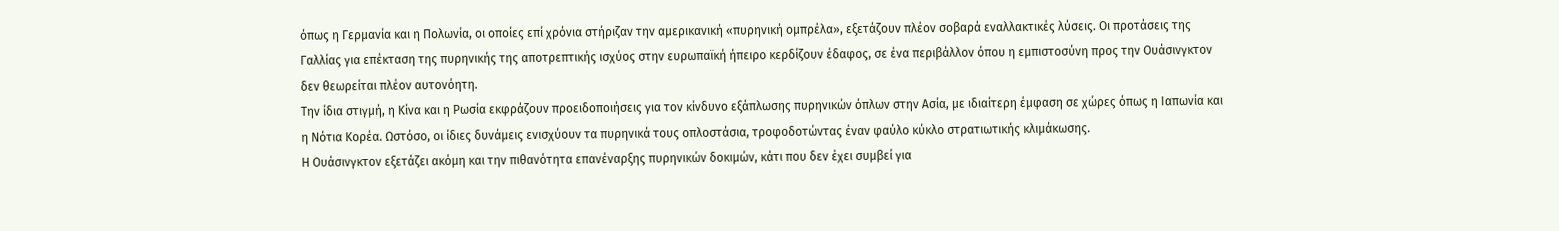όπως η Γερμανία και η Πολωνία, οι οποίες επί χρόνια στήριζαν την αμερικανική «πυρηνική ομπρέλα», εξετάζουν πλέον σοβαρά εναλλακτικές λύσεις. Οι προτάσεις της Γαλλίας για επέκταση της πυρηνικής της αποτρεπτικής ισχύος στην ευρωπαϊκή ήπειρο κερδίζουν έδαφος, σε ένα περιβάλλον όπου η εμπιστοσύνη προς την Ουάσινγκτον δεν θεωρείται πλέον αυτονόητη.
Την ίδια στιγμή, η Κίνα και η Ρωσία εκφράζουν προειδοποιήσεις για τον κίνδυνο εξάπλωσης πυρηνικών όπλων στην Ασία, με ιδιαίτερη έμφαση σε χώρες όπως η Ιαπωνία και η Νότια Κορέα. Ωστόσο, οι ίδιες δυνάμεις ενισχύουν τα πυρηνικά τους οπλοστάσια, τροφοδοτώντας έναν φαύλο κύκλο στρατιωτικής κλιμάκωσης.
Η Ουάσινγκτον εξετάζει ακόμη και την πιθανότητα επανέναρξης πυρηνικών δοκιμών, κάτι που δεν έχει συμβεί για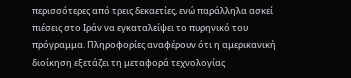περισσότερες από τρεις δεκαετίες, ενώ παράλληλα ασκεί πιέσεις στο Ιράν να εγκαταλείψει το πυρηνικό του πρόγραμμα. Πληροφορίες αναφέρουν ότι η αμερικανική διοίκηση εξετάζει τη μεταφορά τεχνολογίας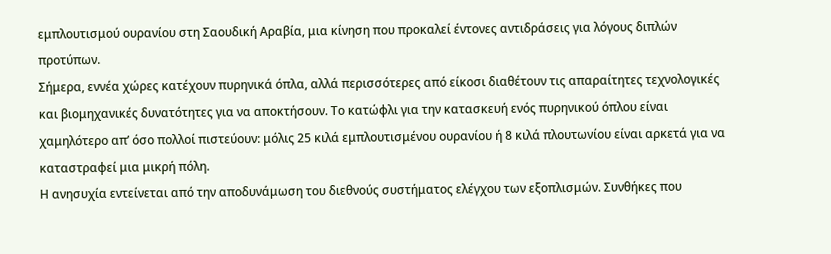εμπλουτισμού ουρανίου στη Σαουδική Αραβία, μια κίνηση που προκαλεί έντονες αντιδράσεις για λόγους διπλών προτύπων.
Σήμερα, εννέα χώρες κατέχουν πυρηνικά όπλα, αλλά περισσότερες από είκοσι διαθέτουν τις απαραίτητες τεχνολογικές και βιομηχανικές δυνατότητες για να αποκτήσουν. Το κατώφλι για την κατασκευή ενός πυρηνικού όπλου είναι χαμηλότερο απ’ όσο πολλοί πιστεύουν: μόλις 25 κιλά εμπλουτισμένου ουρανίου ή 8 κιλά πλουτωνίου είναι αρκετά για να καταστραφεί μια μικρή πόλη.
Η ανησυχία εντείνεται από την αποδυνάμωση του διεθνούς συστήματος ελέγχου των εξοπλισμών. Συνθήκες που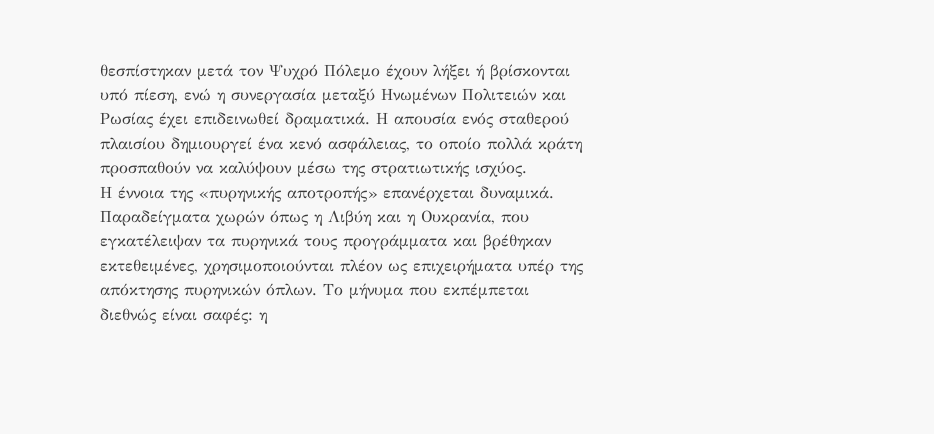θεσπίστηκαν μετά τον Ψυχρό Πόλεμο έχουν λήξει ή βρίσκονται υπό πίεση, ενώ η συνεργασία μεταξύ Ηνωμένων Πολιτειών και Ρωσίας έχει επιδεινωθεί δραματικά. Η απουσία ενός σταθερού πλαισίου δημιουργεί ένα κενό ασφάλειας, το οποίο πολλά κράτη προσπαθούν να καλύψουν μέσω της στρατιωτικής ισχύος.
Η έννοια της «πυρηνικής αποτροπής» επανέρχεται δυναμικά. Παραδείγματα χωρών όπως η Λιβύη και η Ουκρανία, που εγκατέλειψαν τα πυρηνικά τους προγράμματα και βρέθηκαν εκτεθειμένες, χρησιμοποιούνται πλέον ως επιχειρήματα υπέρ της απόκτησης πυρηνικών όπλων. Το μήνυμα που εκπέμπεται διεθνώς είναι σαφές: η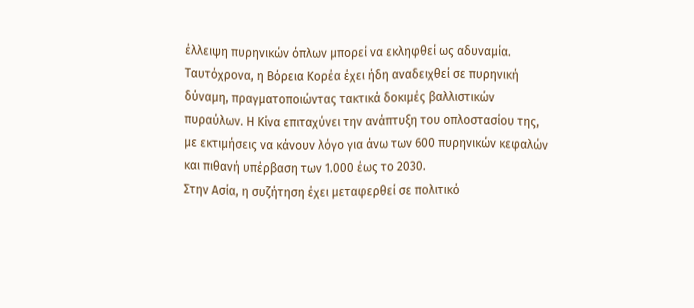έλλειψη πυρηνικών όπλων μπορεί να εκληφθεί ως αδυναμία.
Ταυτόχρονα, η Βόρεια Κορέα έχει ήδη αναδειχθεί σε πυρηνική δύναμη, πραγματοποιώντας τακτικά δοκιμές βαλλιστικών πυραύλων. Η Κίνα επιταχύνει την ανάπτυξη του οπλοστασίου της, με εκτιμήσεις να κάνουν λόγο για άνω των 600 πυρηνικών κεφαλών και πιθανή υπέρβαση των 1.000 έως το 2030.
Στην Ασία, η συζήτηση έχει μεταφερθεί σε πολιτικό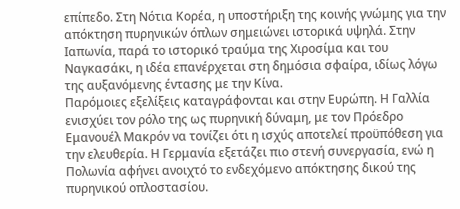επίπεδο. Στη Νότια Κορέα, η υποστήριξη της κοινής γνώμης για την απόκτηση πυρηνικών όπλων σημειώνει ιστορικά υψηλά. Στην Ιαπωνία, παρά το ιστορικό τραύμα της Χιροσίμα και του Ναγκασάκι, η ιδέα επανέρχεται στη δημόσια σφαίρα, ιδίως λόγω της αυξανόμενης έντασης με την Κίνα.
Παρόμοιες εξελίξεις καταγράφονται και στην Ευρώπη. Η Γαλλία ενισχύει τον ρόλο της ως πυρηνική δύναμη, με τον Πρόεδρο Εμανουέλ Μακρόν να τονίζει ότι η ισχύς αποτελεί προϋπόθεση για την ελευθερία. Η Γερμανία εξετάζει πιο στενή συνεργασία, ενώ η Πολωνία αφήνει ανοιχτό το ενδεχόμενο απόκτησης δικού της πυρηνικού οπλοστασίου.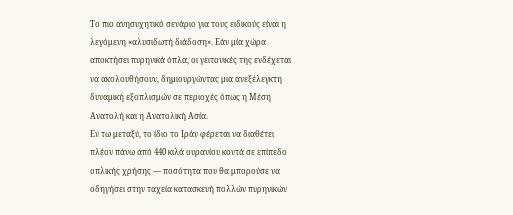Το πιο ανησυχητικό σενάριο για τους ειδικούς είναι η λεγόμενη «αλυσιδωτή διάδοση». Εάν μία χώρα αποκτήσει πυρηνικά όπλα, οι γειτονικές της ενδέχεται να ακολουθήσουν, δημιουργώντας μια ανεξέλεγκτη δυναμική εξοπλισμών σε περιοχές όπως η Μέση Ανατολή και η Ανατολική Ασία.
Εν τω μεταξύ, το ίδιο το Ιράν φέρεται να διαθέτει πλέον πάνω από 440 κιλά ουρανίου κοντά σε επίπεδο οπλικής χρήσης — ποσότητα που θα μπορούσε να οδηγήσει στην ταχεία κατασκευή πολλών πυρηνικών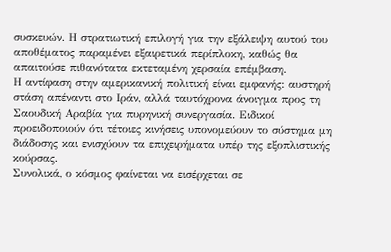συσκευών. Η στρατιωτική επιλογή για την εξάλειψη αυτού του αποθέματος παραμένει εξαιρετικά περίπλοκη, καθώς θα απαιτούσε πιθανότατα εκτεταμένη χερσαία επέμβαση.
Η αντίφαση στην αμερικανική πολιτική είναι εμφανής: αυστηρή στάση απέναντι στο Ιράν, αλλά ταυτόχρονα άνοιγμα προς τη Σαουδική Αραβία για πυρηνική συνεργασία. Ειδικοί προειδοποιούν ότι τέτοιες κινήσεις υπονομεύουν το σύστημα μη διάδοσης και ενισχύουν τα επιχειρήματα υπέρ της εξοπλιστικής κούρσας.
Συνολικά, ο κόσμος φαίνεται να εισέρχεται σε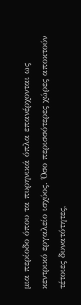μια περίοδο όπου τα πυρηνικά όπλα επανέρχονται ως κεντρικό εργαλείο ισχύος. Όσο περισσότερες χώρες αποκτούν τέτοιες δυνατότητες,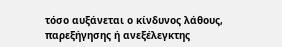τόσο αυξάνεται ο κίνδυνος λάθους, παρεξήγησης ή ανεξέλεγκτης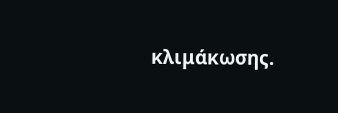κλιμάκωσης.